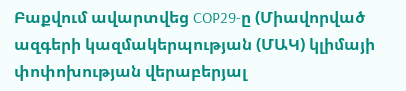Բաքվում ավարտվեց COP29-ը (Միավորված ազգերի կազմակերպության (ՄԱԿ) կլիմայի փոփոխության վերաբերյալ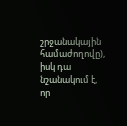շրջանակային համաժողովը), իսկ դա նշանակում է, որ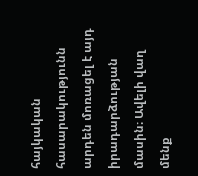հայկական հասարակությունն արդեն մոռացել է այդ իրադարձության մասին։ Ավելի վաղ մենք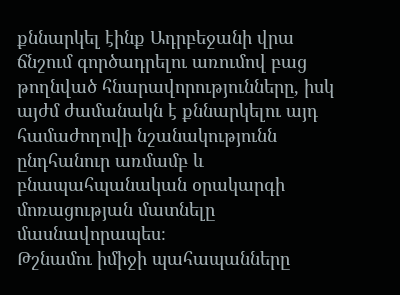քննարկել էինք Ադրբեջանի վրա ճնշում գործադրելու առումով բաց թողնված հնարավորությունները, իսկ այժմ ժամանակն է քննարկելու այդ համաժողովի նշանակությունն ընդհանուր առմամբ և բնապահպանական օրակարգի մոռացության մատնելը մասնավորապես։
Թշնամու իմիջի պահապանները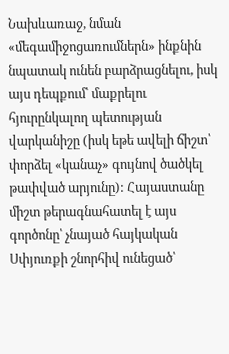Նախևառաջ, նման «մեգամիջոցառումներն» ինքնին նպատակ ունեն բարձրացնելու, իսկ այս դեպքում՝ մաքրելու հյուրընկալող պետության վարկանիշը (իսկ եթե ավելի ճիշտ՝ փորձել «կանաչ» գույնով ծածկել թափված արյունը): Հայաստանը միշտ թերագնահատել է այս գործոնը՝ չնայած հայկական Սփյուռքի շնորհիվ ունեցած՝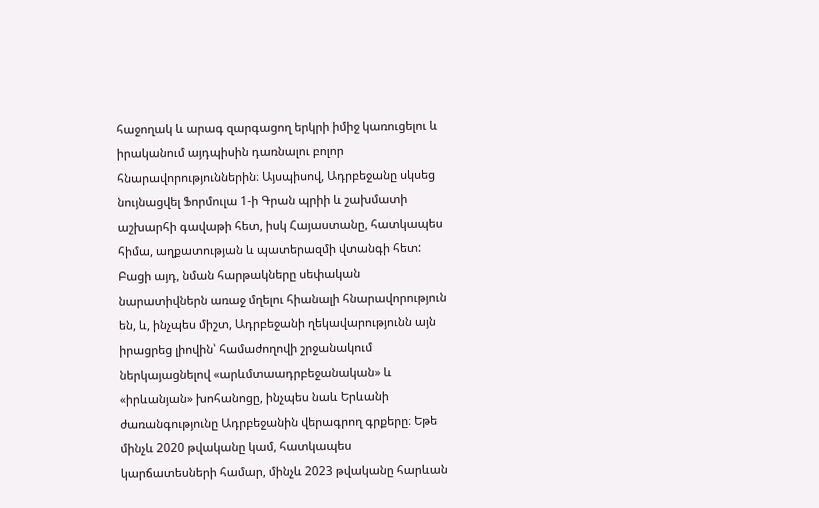հաջողակ և արագ զարգացող երկրի իմիջ կառուցելու և իրականում այդպիսին դառնալու բոլոր հնարավորություններին։ Այսպիսով, Ադրբեջանը սկսեց նույնացվել Ֆորմուլա 1-ի Գրան պրիի և շախմատի աշխարհի գավաթի հետ, իսկ Հայաստանը, հատկապես հիմա, աղքատության և պատերազմի վտանգի հետ: Բացի այդ, նման հարթակները սեփական նարատիվներն առաջ մղելու հիանալի հնարավորություն են, և, ինչպես միշտ, Ադրբեջանի ղեկավարությունն այն իրացրեց լիովին՝ համաժողովի շրջանակում ներկայացնելով «արևմտաադրբեջանական» և «իրևանյան» խոհանոցը, ինչպես նաև Երևանի ժառանգությունը Ադրբեջանին վերագրող գրքերը։ Եթե մինչև 2020 թվականը կամ, հատկապես կարճատեսների համար, մինչև 2023 թվականը հարևան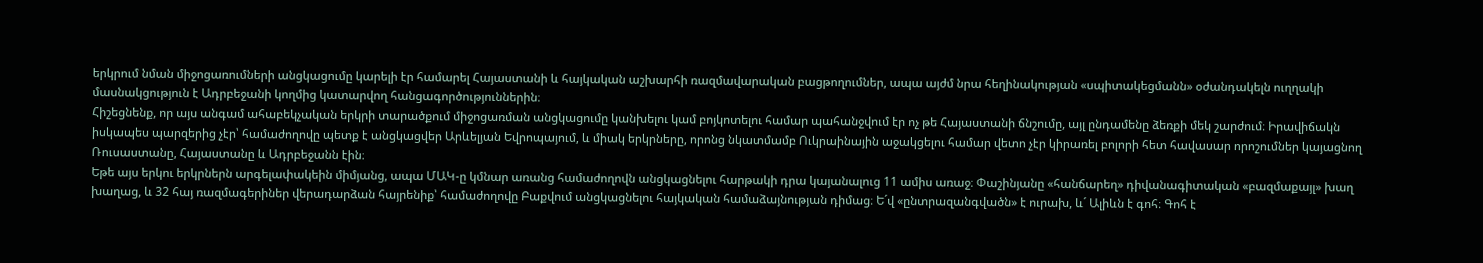երկրում նման միջոցառումների անցկացումը կարելի էր համարել Հայաստանի և հայկական աշխարհի ռազմավարական բացթողումներ, ապա այժմ նրա հեղինակության «սպիտակեցմանն» օժանդակելն ուղղակի մասնակցություն է Ադրբեջանի կողմից կատարվող հանցագործություններին։
Հիշեցնենք, որ այս անգամ ահաբեկչական երկրի տարածքում միջոցառման անցկացումը կանխելու կամ բոյկոտելու համար պահանջվում էր ոչ թե Հայաստանի ճնշումը, այլ ընդամենը ձեռքի մեկ շարժում։ Իրավիճակն իսկապես պարզերից չէր՝ համաժողովը պետք է անցկացվեր Արևելյան Եվրոպայում, և միակ երկրները, որոնց նկատմամբ Ուկրաինային աջակցելու համար վետո չէր կիրառել բոլորի հետ հավասար որոշումներ կայացնող Ռուսաստանը, Հայաստանը և Ադրբեջանն էին։
Եթե այս երկու երկրներն արգելափակեին միմյանց, ապա ՄԱԿ-ը կմնար առանց համաժողովն անցկացնելու հարթակի դրա կայանալուց 11 ամիս առաջ։ Փաշինյանը «հանճարեղ» դիվանագիտական «բազմաքայլ» խաղ խաղաց, և 32 հայ ռազմագերիներ վերադարձան հայրենիք՝ համաժողովը Բաքվում անցկացնելու հայկական համաձայնության դիմաց։ Ե´վ «ընտրազանգվածն» է ուրախ, և´ Ալիևն է գոհ։ Գոհ է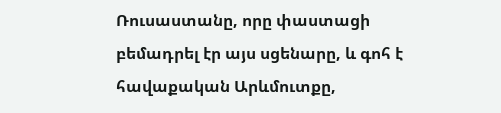Ռուսաստանը, որը փաստացի բեմադրել էր այս սցենարը, և գոհ է հավաքական Արևմուտքը,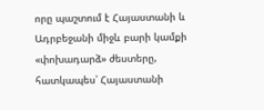որը պաշտում է Հայաստանի և Ադրբեջանի միջև բարի կամքի «փոխադարձ» ժեստերը, հատկապես՝ Հայաստանի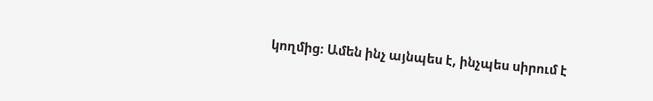կողմից։ Ամեն ինչ այնպես է, ինչպես սիրում է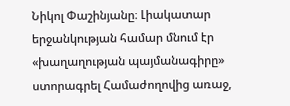Նիկոլ Փաշինյանը։ Լիակատար երջանկության համար մնում էր «խաղաղության պայմանագիրը» ստորագրել Համաժողովից առաջ,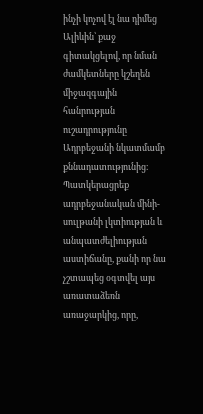ինչի կոչով էլ նա դիմեց Ալիևին՝ քաջ գիտակցելով, որ նման ժամկետները կշեղեն միջազգային հանրության ուշադրությունը Ադրբեջանի նկատմամբ քննադատությունից։ Պատկերացրեք ադրբեջանական մինի-սուլթանի լկտիության և անպատժելիության աստիճանը, քանի որ նա չշտապեց օգտվել այս առատաձեռն առաջարկից, որը,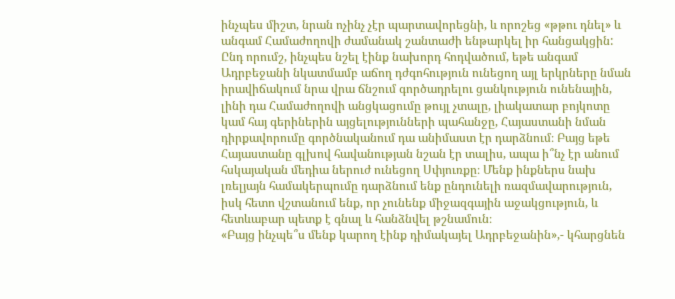ինչպես միշտ, նրան ոչինչ չէր պարտավորեցնի, և որոշեց «թթու դնել» և անգամ Համաժողովի ժամանակ շանտաժի ենթարկել իր հանցակցին:
Ընդ որումշ, ինչպես նշել էինք նախորդ հոդվածում, եթե անգամ Ադրբեջանի նկատմամբ աճող դժգոհություն ունեցող այլ երկրները նման իրավիճակում նրա վրա ճնշում գործադրելու ցանկություն ունենային, լինի դա Համաժողովի անցկացումը թույլ չտալը, լիակատար բոյկոտը կամ հայ գերիներին այցելությունների պահանջը, Հայաստանի նման դիրքավորումը գործնականում դա անիմաստ էր դարձնում։ Բայց եթե Հայաստանը գլխով հավանության նշան էր տալիս, ապա ի՞նչ էր անում հսկայական մեդիա ներուժ ունեցող Սփյուռքը։ Մենք ինքներս նախ լռելյայն համակերպումը դարձնում ենք ընդունելի ռազմավարություն, իսկ հետո վշտանում ենք, որ չունենք միջազգային աջակցություն, և հետևաբար պետք է գնալ և հանձնվել թշնամուն։
«Բայց ինչպե՞ս մենք կարող էինք դիմակայել Ադրբեջանին»,- կհարցնեն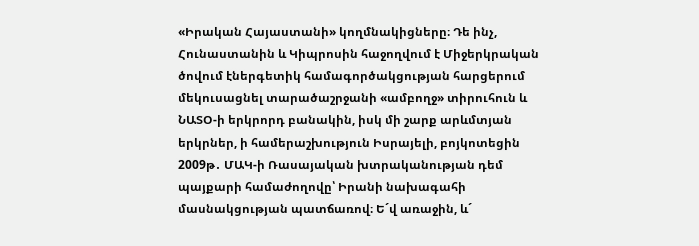«Իրական Հայաստանի» կողմնակիցները։ Դե ինչ, Հունաստանին և Կիպրոսին հաջողվում է Միջերկրական ծովում էներգետիկ համագործակցության հարցերում մեկուսացնել տարածաշրջանի «ամբողջ» տիրուհուն և ՆԱՏՕ-ի երկրորդ բանակին, իսկ մի շարք արևմտյան երկրներ, ի համերաշխություն Իսրայելի, բոյկոտեցին 2009թ․ ՄԱԿ-ի Ռասայական խտրականության դեմ պայքարի համաժողովը՝ Իրանի նախագահի մասնակցության պատճառով։ Ե´վ առաջին, և´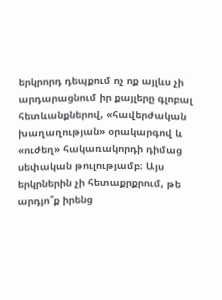երկրորդ դեպքում ոչ ոք այլևս չի արդարացնում իր քայլերը գլոբալ հետևանքներով, «հավերժական խաղաղության» օրակարգով և «ուժեղ» հակառակորդի դիմաց սեփական թուլությամբ։ Այս երկրներին չի հետաքրքրում, թե արդյո՞ք իրենց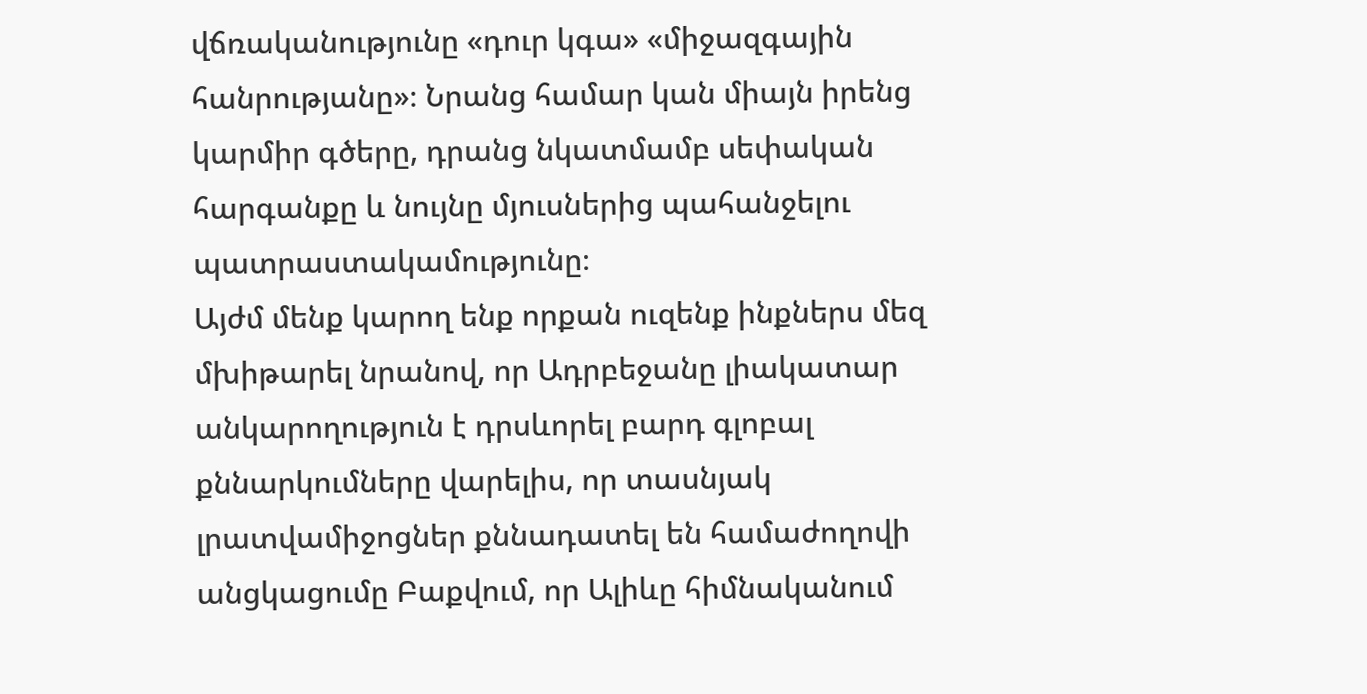վճռականությունը «դուր կգա» «միջազգային հանրությանը»։ Նրանց համար կան միայն իրենց կարմիր գծերը, դրանց նկատմամբ սեփական հարգանքը և նույնը մյուսներից պահանջելու պատրաստակամությունը։
Այժմ մենք կարող ենք որքան ուզենք ինքներս մեզ մխիթարել նրանով, որ Ադրբեջանը լիակատար անկարողություն է դրսևորել բարդ գլոբալ քննարկումները վարելիս, որ տասնյակ լրատվամիջոցներ քննադատել են համաժողովի անցկացումը Բաքվում, որ Ալիևը հիմնականում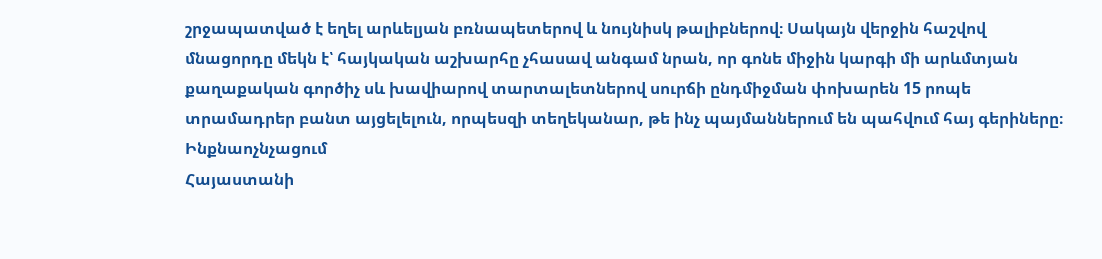շրջապատված է եղել արևելյան բռնապետերով և նույնիսկ թալիբներով։ Սակայն վերջին հաշվով մնացորդը մեկն է՝ հայկական աշխարհը չհասավ անգամ նրան, որ գոնե միջին կարգի մի արևմտյան քաղաքական գործիչ սև խավիարով տարտալետներով սուրճի ընդմիջման փոխարեն 15 րոպե տրամադրեր բանտ այցելելուն, որպեսզի տեղեկանար, թե ինչ պայմաններում են պահվում հայ գերիները։
Ինքնաոչնչացում
Հայաստանի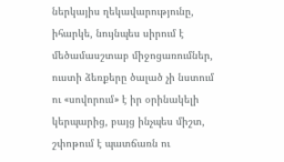ներկայիս ղեկավարությունը, իհարկե, նույնպես սիրում է մեծամասշտաբ միջոցառումներ, ուստի ձեռքերը ծալած չի նստում ու «սովորում» է իր օրինակելի կերպարից, բայց ինչպես միշտ, շփոթում է պատճառն ու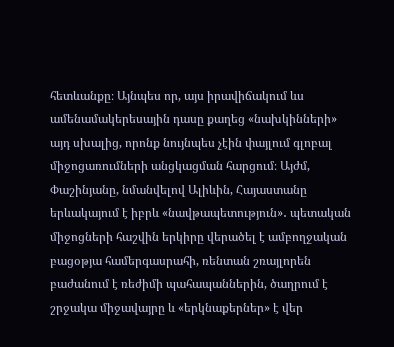հետևանքը։ Այնպես որ, այս իրավիճակում ևս ամենամակերեսային դասը քաղեց «նախկինների» այդ սխալից, որոնք նույնպես չէին փայլում գլոբալ միջոցառումների անցկացման հարցում։ Այժմ, Փաշինյանը, նմանվելով Ալիևին, Հայաստանը երևակայում է իբրև «նավթապետություն»․ պետական միջոցների հաշվին երկիրը վերածել է ամբողջական բացօթյա համերգասրահի, ռենտան շռայլորեն բաժանում է ռեժիմի պահապաններին, ծաղրում է շրջակա միջավայրը և «երկնաքերներ» է վեր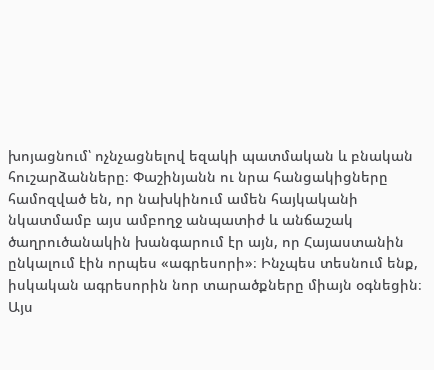խոյացնում՝ ոչնչացնելով եզակի պատմական և բնական հուշարձանները։ Փաշինյանն ու նրա հանցակիցները համոզված են, որ նախկինում ամեն հայկականի նկատմամբ այս ամբողջ անպատիժ և անճաշակ ծաղրուծանակին խանգարում էր այն, որ Հայաստանին ընկալում էին որպես «ագրեսորի»։ Ինչպես տեսնում ենք, իսկական ագրեսորին նոր տարածքները միայն օգնեցին։
Այս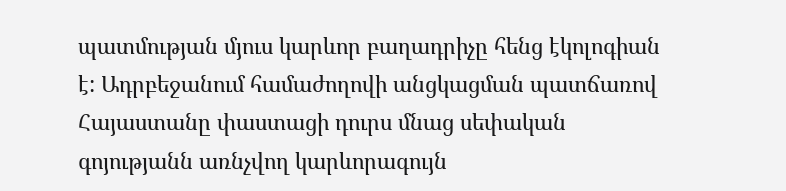պատմության մյուս կարևոր բաղադրիչը հենց էկոլոգիան է: Ադրբեջանում համաժողովի անցկացման պատճառով Հայաստանը փաստացի դուրս մնաց սեփական գոյությանն առնչվող կարևորագույն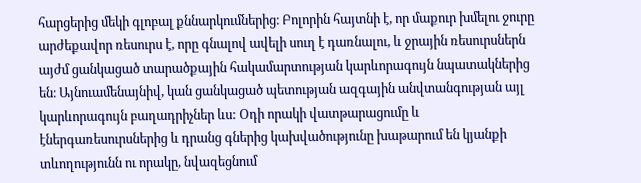հարցերից մեկի գլոբալ քննարկումներից։ Բոլորին հայտնի է, որ մաքուր խմելու ջուրը արժեքավոր ռեսուրս է, որը գնալով ավելի սուղ է դառնալու, և ջրային ռեսուրսներն այժմ ցանկացած տարածքային հակամարտության կարևորագույն նպատակներից են։ Այնուամենայնիվ, կան ցանկացած պետության ազգային անվտանգության այլ կարևորագույն բաղադրիչներ ևս: Օդի որակի վատթարացումը և էներգառեսուրսներից և դրանց գներից կախվածությունը խաթարում են կյանքի տևողությունն ու որակը, նվազեցնում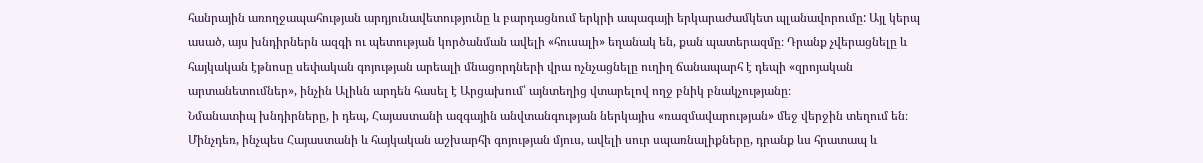հանրային առողջապահության արդյունավետությունը և բարդացնում երկրի ապագայի երկարաժամկետ պլանավորումը: Այլ կերպ ասած, այս խնդիրներն ազգի ու պետության կործանման ավելի «հուսալի» եղանակ են, քան պատերազմը։ Դրանք չվերացնելը և հայկական էթնոսը սեփական գոյության արեալի մնացորդների վրա ոչնչացնելը ուղիղ ճանապարհ է դեպի «զրոյական արտանետումներ», ինչին Ալիևն արդեն հասել է Արցախում՝ այնտեղից վտարելով ողջ բնիկ բնակչությանը։
Նմանատիպ խնդիրները, ի դեպ, Հայաստանի ազգային անվտանգության ներկայիս «ռազմավարության» մեջ վերջին տեղում են։ Մինչդեռ, ինչպես Հայաստանի և հայկական աշխարհի գոյության մյուս, ավելի սուր սպառնալիքները, դրանք ևս հրատապ և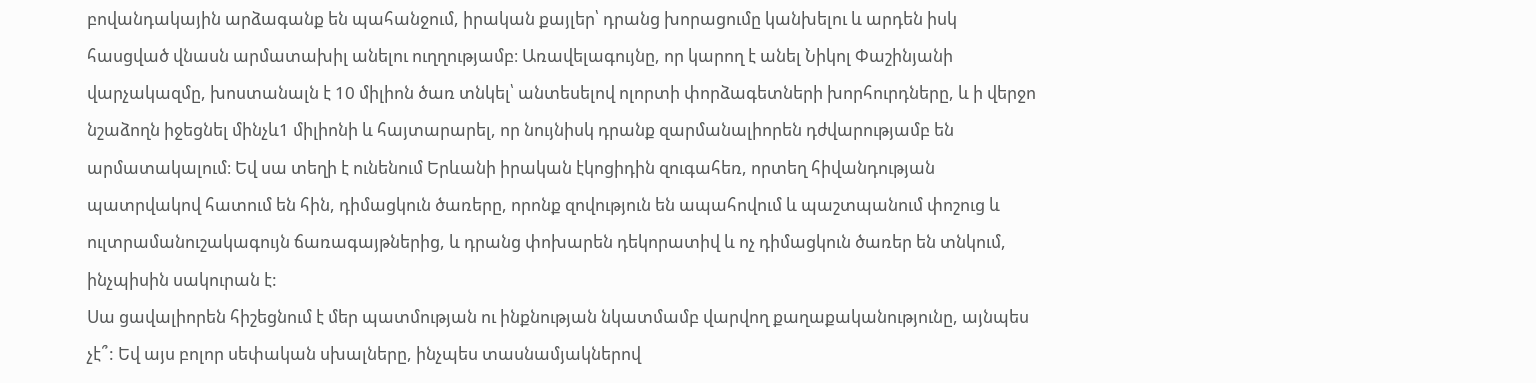բովանդակային արձագանք են պահանջում, իրական քայլեր՝ դրանց խորացումը կանխելու և արդեն իսկ հասցված վնասն արմատախիլ անելու ուղղությամբ։ Առավելագույնը, որ կարող է անել Նիկոլ Փաշինյանի վարչակազմը, խոստանալն է 10 միլիոն ծառ տնկել՝ անտեսելով ոլորտի փորձագետների խորհուրդները, և ի վերջո նշաձողն իջեցնել մինչև1 միլիոնի և հայտարարել, որ նույնիսկ դրանք զարմանալիորեն դժվարությամբ են արմատակալում։ Եվ սա տեղի է ունենում Երևանի իրական էկոցիդին զուգահեռ, որտեղ հիվանդության պատրվակով հատում են հին, դիմացկուն ծառերը, որոնք զովություն են ապահովում և պաշտպանում փոշուց և ուլտրամանուշակագույն ճառագայթներից, և դրանց փոխարեն դեկորատիվ և ոչ դիմացկուն ծառեր են տնկում, ինչպիսին սակուրան է:
Սա ցավալիորեն հիշեցնում է մեր պատմության ու ինքնության նկատմամբ վարվող քաղաքականությունը, այնպես չէ՞: Եվ այս բոլոր սեփական սխալները, ինչպես տասնամյակներով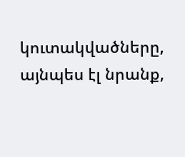կուտակվածները, այնպես էլ նրանք,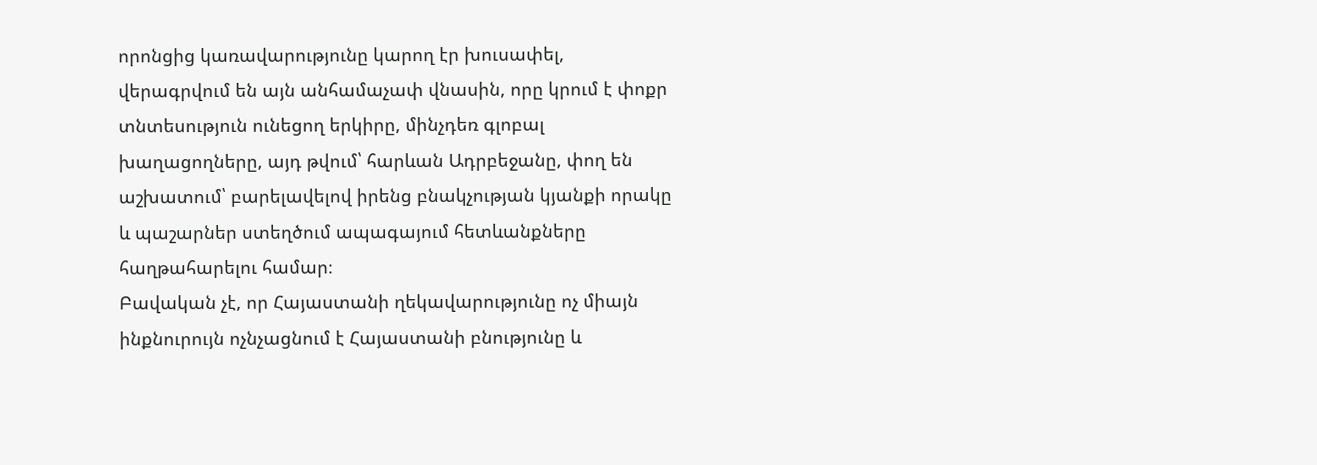որոնցից կառավարությունը կարող էր խուսափել, վերագրվում են այն անհամաչափ վնասին, որը կրում է փոքր տնտեսություն ունեցող երկիրը, մինչդեռ գլոբալ խաղացողները, այդ թվում՝ հարևան Ադրբեջանը, փող են աշխատում՝ բարելավելով իրենց բնակչության կյանքի որակը և պաշարներ ստեղծում ապագայում հետևանքները հաղթահարելու համար։
Բավական չէ, որ Հայաստանի ղեկավարությունը ոչ միայն ինքնուրույն ոչնչացնում է Հայաստանի բնությունը և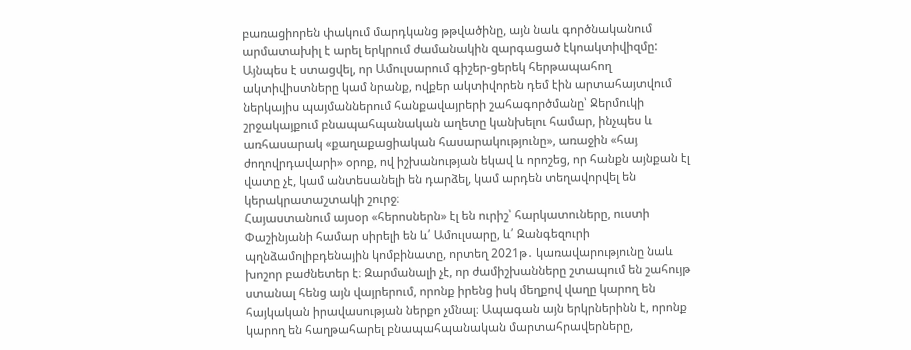բառացիորեն փակում մարդկանց թթվածինը, այն նաև գործնականում արմատախիլ է արել երկրում ժամանակին զարգացած էկոակտիվիզմը: Այնպես է ստացվել, որ Ամուլսարում գիշեր-ցերեկ հերթապահող ակտիվիստները կամ նրանք, ովքեր ակտիվորեն դեմ էին արտահայտվում ներկայիս պայմաններում հանքավայրերի շահագործմանը՝ Ջերմուկի շրջակայքում բնապահպանական աղետը կանխելու համար, ինչպես և առհասարակ «քաղաքացիական հասարակությունը», առաջին «հայ ժողովրդավարի» օրոք, ով իշխանության եկավ և որոշեց, որ հանքն այնքան էլ վատը չէ, կամ անտեսանելի են դարձել, կամ արդեն տեղավորվել են կերակրատաշտակի շուրջ։
Հայաստանում այսօր «հերոսներն» էլ են ուրիշ՝ հարկատուները, ուստի Փաշինյանի համար սիրելի են և՛ Ամուլսարը, և՛ Զանգեզուրի պղնձամոլիբդենային կոմբինատը, որտեղ 2021թ․ կառավարությունը նաև խոշոր բաժնետեր է։ Զարմանալի չէ, որ ժամիշխանները շտապում են շահույթ ստանալ հենց այն վայրերում, որոնք իրենց իսկ մեղքով վաղը կարող են հայկական իրավասության ներքո չմնալ։ Ապագան այն երկրներինն է, որոնք կարող են հաղթահարել բնապահպանական մարտահրավերները,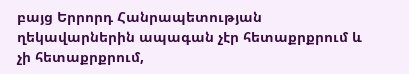բայց Երրորդ Հանրապետության ղեկավարներին ապագան չէր հետաքրքրում և չի հետաքրքրում,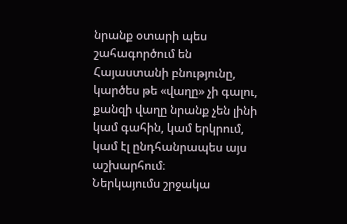նրանք օտարի պես շահագործում են Հայաստանի բնությունը, կարծես թե «վաղը» չի գալու, քանզի վաղը նրանք չեն լինի կամ գահին, կամ երկրում, կամ էլ ընդհանրապես այս աշխարհում։
Ներկայումս շրջակա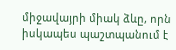միջավայրի միակ ձևը, որն իսկապես պաշտպանում է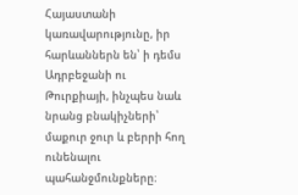Հայաստանի կառավարությունը, իր հարևաններն են՝ ի դեմս Ադրբեջանի ու Թուրքիայի, ինչպես նաև նրանց բնակիչների՝ մաքուր ջուր և բերրի հող ունենալու պահանջմունքները։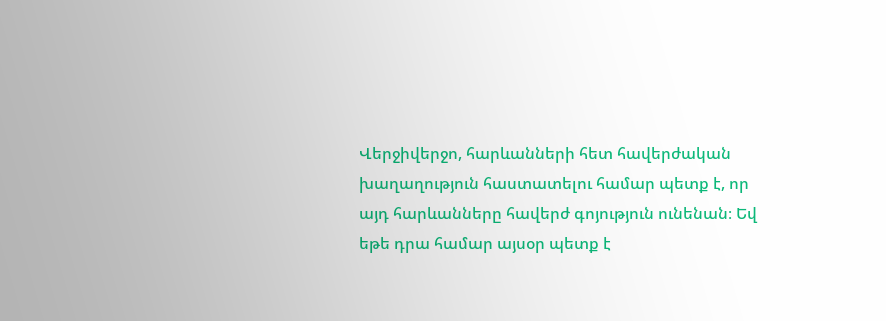Վերջիվերջո, հարևանների հետ հավերժական խաղաղություն հաստատելու համար պետք է, որ այդ հարևանները հավերժ գոյություն ունենան։ Եվ եթե դրա համար այսօր պետք է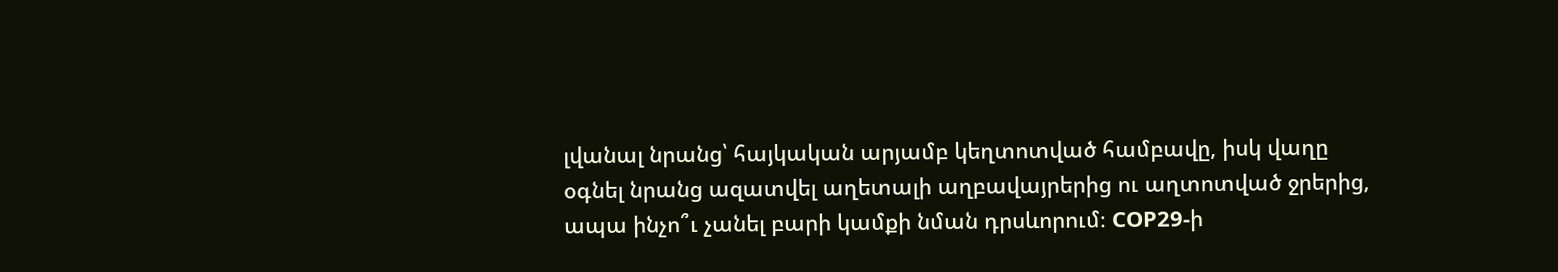լվանալ նրանց՝ հայկական արյամբ կեղտոտված համբավը, իսկ վաղը օգնել նրանց ազատվել աղետալի աղբավայրերից ու աղտոտված ջրերից, ապա ինչո՞ւ չանել բարի կամքի նման դրսևորում։ COP29-ի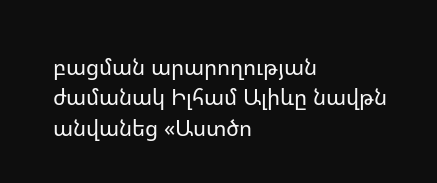բացման արարողության ժամանակ Իլհամ Ալիևը նավթն անվանեց «Աստծո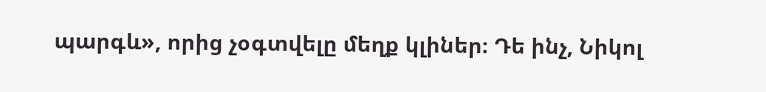պարգև», որից չօգտվելը մեղք կլիներ։ Դե ինչ, Նիկոլ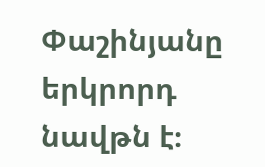Փաշինյանը երկրորդ նավթն է։